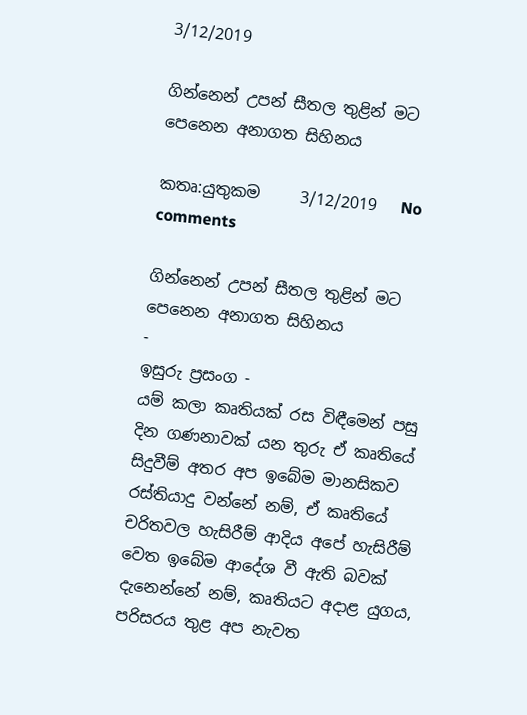3/12/2019

ගින්නෙන් උපන් සීතල තුළින් මට පෙනෙන අනාගත සිහිනය

කතෘ:යුතුකම     3/12/2019   No comments

ගින්නෙන් උපන් සීතල තුළින් මට පෙනෙන අනාගත සිහිනය
-
ඉසුරු ප්‍රසංග -
යම් කලා කෘතියක් රස විඳීමෙන් පසු දින ගණනාවක් යන තුරු ඒ කෘතියේ සිදුවීම් අතර අප ඉබේම මානසිකව රස්තියාදු වන්නේ නම්, ඒ කෘතියේ චරිතවල හැසිරීම් ආදිය අපේ හැසිරීම් වෙත ඉබේම ආදේශ වී ඇති බවක් දැනෙන්නේ නම්, කෘතියට අදාළ යුගය, පරිසරය තුළ අප නැවත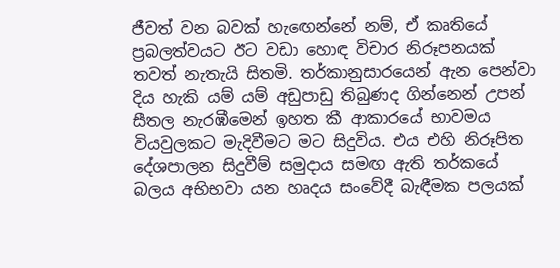ජීවත් වන බවක් හැඟෙන්නේ නම්, ඒ කෘතියේ ප්‍රබලත්වයට ඊට වඩා හොඳ විචාර නිරූපනයක් තවත් නැතැයි සිතමි. තර්කානුසාරයෙන් ඇන පෙන්වා දිය හැකි යම් යම් අඩුපාඩු තිබුණද ගින්නෙන් උපන් සීතල නැරඹීමෙන් ඉහත කී ආකාරයේ භාවමය වියවුලකට මැදිවීමට මට සිදුවිය. එය එහි නිරූපිත දේශපාලන සිදුවීම් සමුදාය සමඟ ඇති තර්කයේ බලය අභිභවා යන හෘදය සංවේදී බැඳීමක පලයක්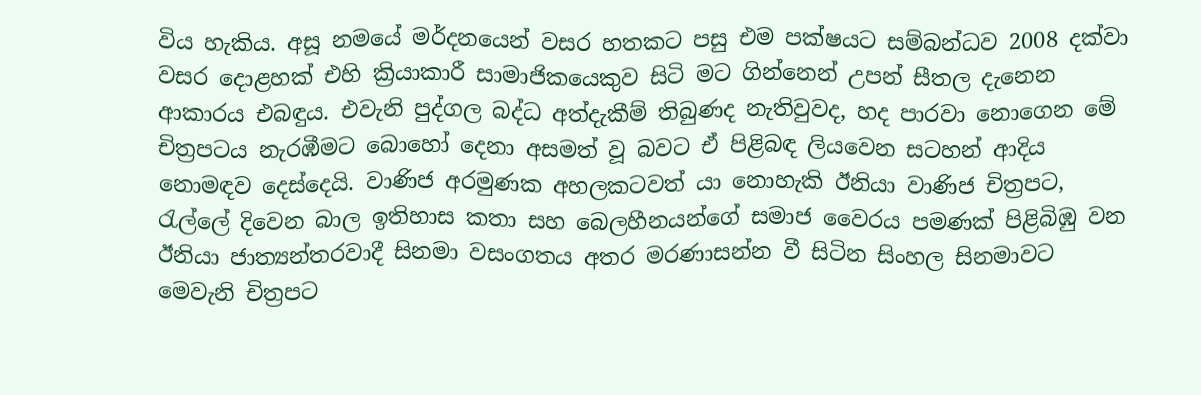විය හැකිය. අසූ නමයේ මර්දනයෙන් වසර හතකට පසු එම පක්ෂයට සම්බන්ධව 2008 දක්වා වසර දොළහක් එහි ක්‍රියාකාරී සාමාජිකයෙකුව සිටි මට ගින්නෙන් උපන් සීතල දැනෙන ආකාරය එබඳුය. එවැනි පුද්ගල බද්ධ අත්දැකීම් තිබුණද නැතිවුවද, හද පාරවා නොගෙන මේ චිත්‍රපටය නැරඹීමට බොහෝ දෙනා අසමත් වූ බවට ඒ පිළිබඳ ලියවෙන සටහන් ආදිය නොමඳව දෙස්දෙයි. වාණිජ අරමුණක අහලකටවත් යා නොහැකි ඊනියා වාණිජ චිත්‍රපට, රැල්ලේ දිවෙන බාල ඉතිහාස කතා සහ බෙලහීනයන්ගේ සමාජ වෛරය පමණක් පිළිබිඹු වන ඊනියා ජාත්‍යන්තරවාදී සිනමා වසංගතය අතර මරණාසන්න වී සිටින සිංහල සිනමාවට මෙවැනි චිත්‍රපට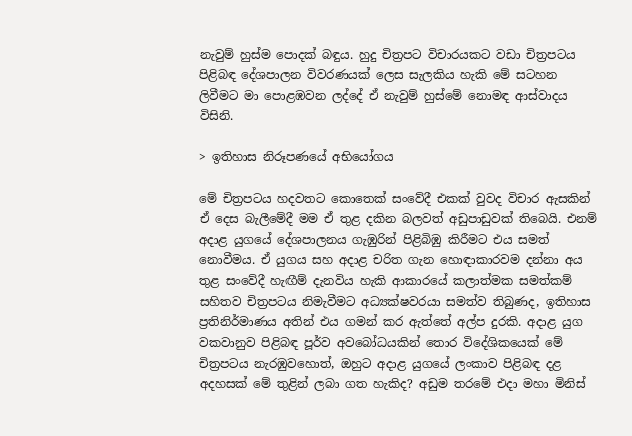නැවුම් හුස්ම පොදක් බඳුය. හුදු චිත්‍රපට විචාරයකට වඩා චිත්‍රපටය පිළිබඳ දේශපාලන විවරණයක් ලෙස සැලකිය හැකි මේ සටහන ලිවීමට මා පොළඹවන ලද්දේ ඒ නැවුම් හුස්මේ නොමඳ ආස්වාදය විසිනි.

> ඉතිහාස නිරූපණයේ අභියෝගය

මේ චිත්‍රපටය හදවතට කොතෙක් සංවේදී එකක් වුවද විචාර ඇසකින් ඒ දෙස බැලීමේදී මම ඒ තුළ දකින බලවත් අඩුපාඩුවක් තිබෙයි. එනම් අදාළ යුගයේ දේශපාලනය ගැඹුරින් පිළිබිඹු කිරීමට එය සමත් නොවීමය. ඒ යුගය සහ අදාළ චරිත ගැන හොඳාකාරවම දන්නා අය තුළ සංවේදී හැඟීම් දැනවිය හැකි ආකාරයේ කලාත්මක සමත්කම් සහිතව චිත්‍රපටය නිමැවීමට අධ්‍යක්ෂවරයා සමත්ව තිබුණද, ඉතිහාස ප්‍රතිනිර්මාණය අතින් එය ගමන් කර ඇත්තේ අල්ප දුරකි. අදාළ යුග වකවානුව පිළිබඳ පූර්ව අවබෝධයකින් තොර විදේශිකයෙක් මේ චිත්‍රපටය නැරඹුවහොත්, ඔහුට අදාළ යුගයේ ලංකාව පිළිබඳ දළ අදහසක් මේ තුළින් ලබා ගත හැකිද? අඩුම තරමේ එදා මහා මිනිස්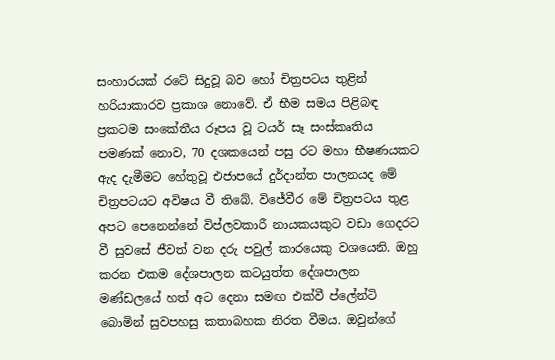සංහාරයක් රටේ සිදුවූ බව හෝ චිත්‍රපටය තුළින් හරියාකාරව ප්‍රකාශ නොවේ. ඒ භීම සමය පිළිබඳ ප්‍රකටම සංකේතීය රූපය වූ ටයර් සෑ සංස්කෘතිය පමණක් නොව, 70 දශකයෙන් පසු රට මහා භීෂණයකට ඇද දැමීමට හේතුවූ එජාපයේ දුර්දාන්ත පාලනයද මේ චිත්‍රපටයට අවිෂය වී තිබේ. විජේවීර මේ චිත්‍රපටය තුළ අපට පෙනෙන්නේ විප්ලවකාරී නායකයකුට වඩා ගෙදරට වී සුවසේ ජීවත් වන දරු පවුල් කාරයෙකු වශයෙනි. ඔහු කරන එකම දේශපාලන කටයුත්ත දේශපාලන මණ්ඩලයේ හත් අට දෙනා සමඟ එක්වී ප්ලේන්ටි බොමින් සුවපහසු කතාබහක නිරත වීමය. ඔවුන්ගේ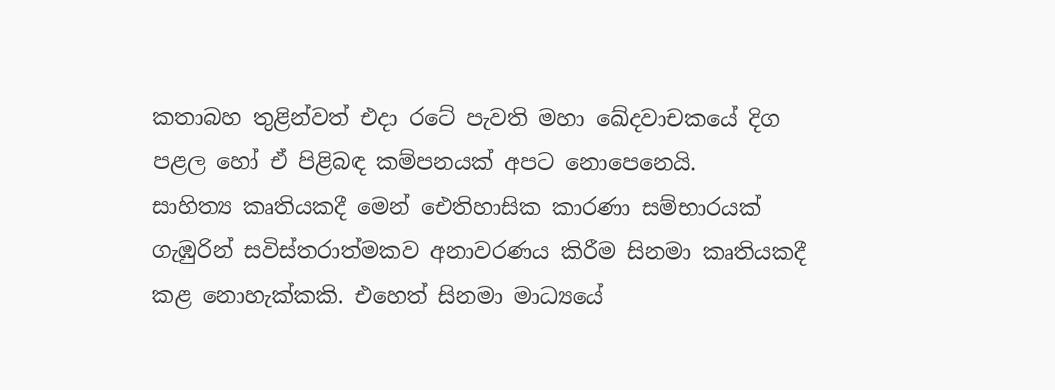කතාබහ තුළින්වත් එදා රටේ පැවති මහා ඛේදවාචකයේ දිග පළල හෝ ඒ පිළිබඳ කම්පනයක් අපට නොපෙනෙයි.
සාහිත්‍ය කෘතියකදී මෙන් ඓතිහාසික කාරණා සම්භාරයක් ගැඹුරින් සවිස්තරාත්මකව අනාවරණය කිරීම සිනමා කෘතියකදී කළ නොහැක්කකි. එහෙත් සිනමා මාධ්‍යයේ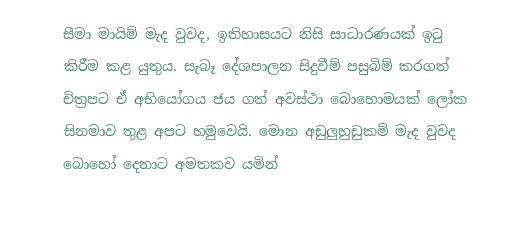සීමා මායිම් මැද වුවද, ඉතිහාසයට නිසි සාධාරණයක් ඉටු කිරීම කළ යුතුය. සැබෑ දේශපාලන සිදුවීම් පසුබිම් කරගත් චිත්‍රපට ඒ අභියෝගය ජය ගත් අවස්ථා බොහොමයක් ලෝක සිනමාව තුළ අපට හමුවෙයි. මොන අඩුලුහුඩුකම් මැද වුවද බොහෝ දෙනාට අමතකව යමින්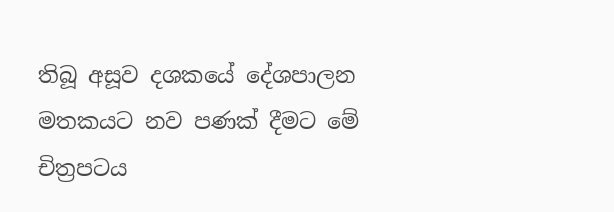තිබූ අසූව දශකයේ දේශපාලන මතකයට නව පණක් දීමට මේ චිත්‍රපටය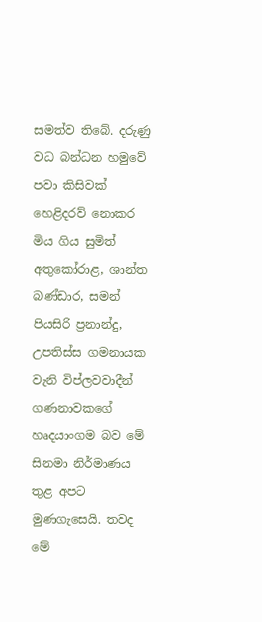සමත්ව තිබේ. දරුණු වධ බන්ධන හමුවේ පවා කිසිවක් හෙළිදරව් නොකර මිය ගිය සුමිත් අතුකෝරාළ, ශාන්ත බණ්ඩාර, සමන් පියසිරි ප්‍රනාන්දු, උපතිස්ස ගමනායක වැනි විප්ලවවාදීන් ගණනාවකගේ හෘදයාංගම බව මේ සිනමා නිර්මාණය තුළ අපට මුණගැසෙයි. තවද මේ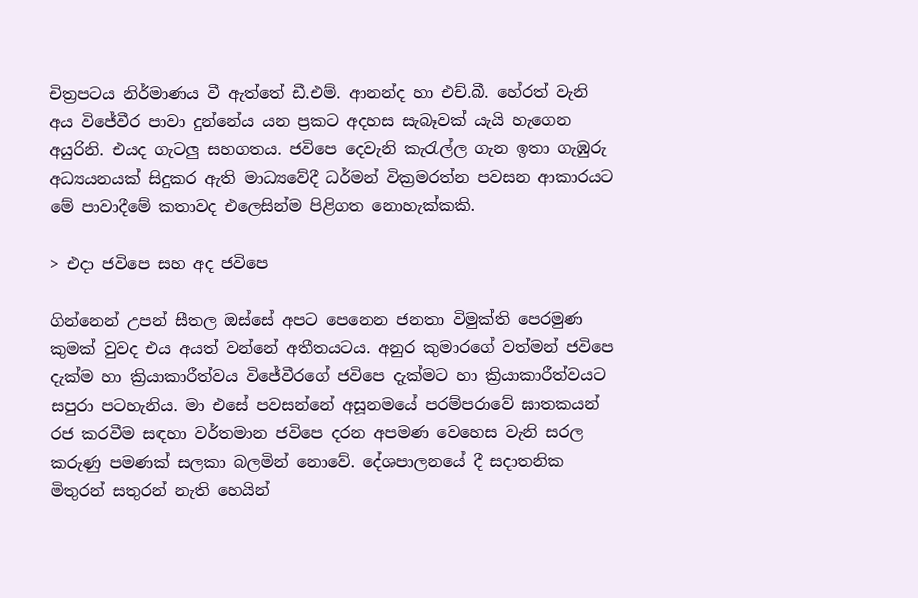චිත්‍රපටය නිර්මාණය වී ඇත්තේ ඩී.එම්. ආනන්ද හා එච්.බී. හේරත් වැනි අය විජේවීර පාවා දුන්නේය යන ප්‍රකට අදහස සැබෑවක් යැයි හැගෙන අයුරිනි. එයද ගැටලු සහගතය. ජවිපෙ දෙවැනි කැරැල්ල ගැන ඉතා ගැඹුරු අධ්‍යයනයක් සිදුකර ඇති මාධ්‍යවේදී ධර්මන් වික්‍රමරත්න පවසන ආකාරයට මේ පාවාදීමේ කතාවද එලෙසින්ම පිළිගත නොහැක්කකි.

> එදා ජවිපෙ සහ අද ජවිපෙ

ගින්නෙන් උපන් සීතල ඔස්සේ අපට පෙනෙන ජනතා විමුක්ති පෙරමුණ කුමක් වුවද එය අයත් වන්නේ අතීතයටය. අනුර කුමාරගේ වත්මන් ජවිපෙ දැක්ම හා ක්‍රියාකාරීත්වය විජේවීරගේ ජවිපෙ දැක්මට හා ක්‍රියාකාරීත්වයට සපුරා පටහැනිය. මා එසේ පවසන්නේ අසූනමයේ පරම්පරාවේ ඝාතකයන් රජ කරවීම සඳහා වර්තමාන ජවිපෙ දරන අපමණ වෙහෙස වැනි සරල කරුණු පමණක් සලකා බලමින් නොවේ. දේශපාලනයේ දී සදාතනික මිතුරන් සතුරන් නැති හෙයින්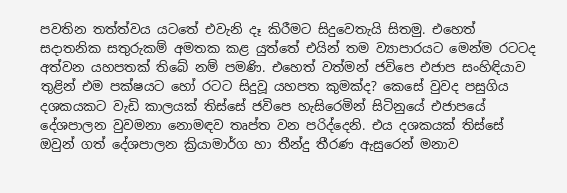පවතින තත්ත්වය යටතේ එවැනි දෑ කිරීමට සිදුවෙතැයි සිතමු. එහෙත් සදාතනික සතුරුකම් අමතක කළ යුත්තේ එයින් තම ව්‍යාපාරයට මෙන්ම රටටද අත්වන යහපතක් තිබේ නම් පමණි. එහෙත් වත්මන් ජවිපෙ එජාප සංහිඳියාව තුළින් එම පක්ෂයට හෝ රටට සිදුවූ යහපත කුමක්ද? කෙසේ වුවද පසුගිය දශකයකට වැඩි කාලයක් තිස්සේ ජවිපෙ හැසිරෙමින් සිටිනුයේ එජාපයේ දේශපාලන වුවමනා නොමඳව තෘප්ත වන පරිද්දෙනි. එය දශකයක් තිස්සේ ඔවුන් ගත් දේශපාලන ක්‍රියාමාර්ග හා තීන්දු තීරණ ඇසුරෙන් මනාව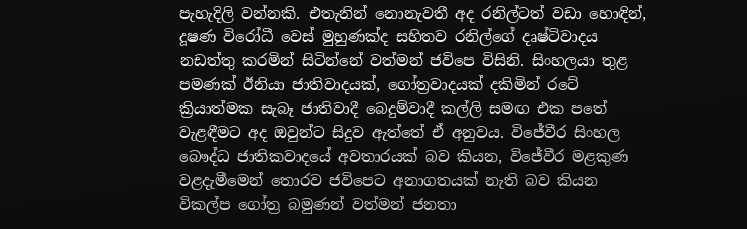පැහැදිලි වන්නකි. එතැනින් නොනැවතී අද රනිල්ටත් වඩා හොඳින්, දූෂණ විරෝධී වෙස් මුහුණක්ද සහිතව රනිල්ගේ දෘෂ්ටිවාදය නඩත්තු කරමින් සිටින්නේ වත්මන් ජවිපෙ විසිනි. සිංහලයා තුළ පමණක් ඊනියා ජාතිවාදයක්, ගෝත්‍රවාදයක් දකිමින් රටේ ක්‍රියාත්මක සැබෑ ජාතිවාදී බෙදුම්වාදී කල්ලි සමඟ එක පතේ වැළඳීමට අද ඔවුන්ට සිදුව ඇත්තේ ඒ අනුවය. විජේවීර සිංහල බෞද්ධ ජාතිකවාදයේ අවතාරයක් බව කියන, විජේවීර මළකුණ වළදැමීමෙන් තොරව ජවිපෙට අනාගතයක් නැති බව කියන විකල්ප ගෝත්‍ර බමුණන් වත්මන් ජනතා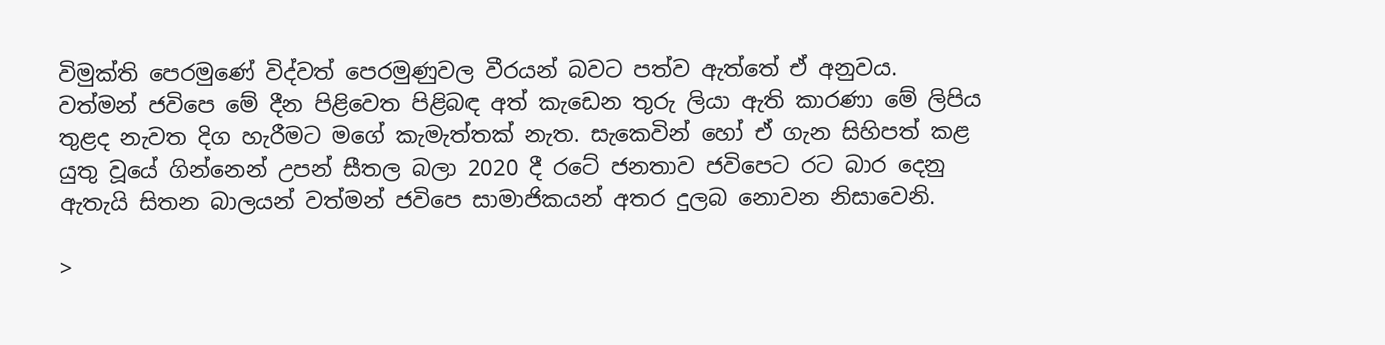විමුක්ති පෙරමුණේ විද්වත් පෙරමුණුවල වීරයන් බවට පත්ව ඇත්තේ ඒ අනුවය. වත්මන් ජවිපෙ මේ දීන පිළිවෙත පිළිබඳ අත් කැඩෙන තුරු ලියා ඇති කාරණා මේ ලිපිය තුළද නැවත දිග හැරීමට මගේ කැමැත්තක් නැත. සැකෙවින් හෝ ඒ ගැන සිහිපත් කළ යුතු වූයේ ගින්නෙන් උපන් සීතල බලා 2020 දී රටේ ජනතාව ජවිපෙට රට බාර දෙනු ඇතැයි සිතන බාලයන් වත්මන් ජවිපෙ සාමාජිකයන් අතර දුලබ නොවන නිසාවෙනි.

>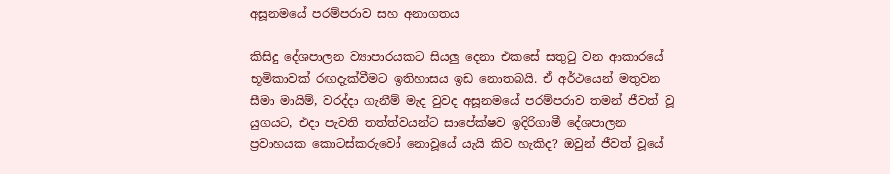අසූනමයේ පරම්පරාව සහ අනාගතය

කිසිදු දේශපාලන ව්‍යාපාරයකට සියලු දෙනා එකසේ සතුටු වන ආකාරයේ භූමිකාවක් රඟදැක්වීමට ඉතිහාසය ඉඩ නොතබයි. ඒ අර්ථයෙන් මතුවන සීමා මායිම්, වරද්දා ගැනීම් මැද වුවද අසූනමයේ පරම්පරාව තමන් ජීවත් වූ යුගයට, එදා පැවති තත්ත්වයන්ට සාපේක්ෂව ඉදිරිගාමී දේශපාලන ප්‍රවාහයක කොටස්කරුවෝ නොවූයේ යැයි කිව හැකිද? ඔවුන් ජීවත් වූයේ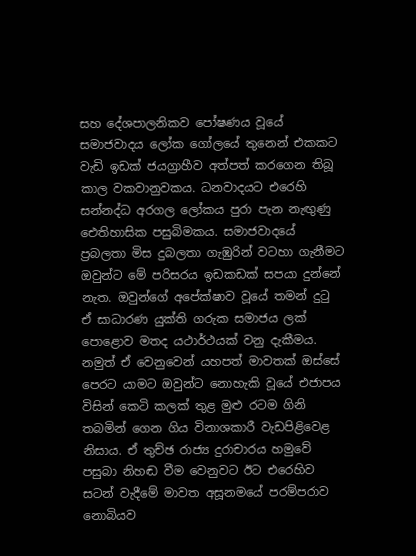සහ දේශපාලනිකව පෝෂණය වූයේ සමාජවාදය ලෝක ගෝලයේ තුනෙන් එකකට වැඩි ඉඩක් ජයග්‍රාහීව අත්පත් කරගෙන තිබූ කාල වකවානුවකය. ධනවාදයට එරෙහි සන්නද්ධ අරගල ලෝකය පුරා පැන නැඟුණු ඓතිහාසික පසුබිමකය. සමාජවාදයේ ප්‍රබලතා මිස දුබලතා ගැඹුරින් වටහා ගැනීමට ඔවුන්ට මේ පරිසරය ඉඩකඩක් සපයා දුන්නේ නැත. ඔවුන්ගේ අපේක්ෂාව වූයේ තමන් දුටු ඒ සාධාරණ යුක්ති ගරුක සමාජය ලක් පොළොව මතද යථාර්ථයක් වනු දැකීමය. නමුත් ඒ වෙනුවෙන් යහපත් මාවතක් ඔස්සේ පෙරට යාමට ඔවුන්ට නොහැකි වූයේ එජාපය විසින් කෙටි කලක් තුළ මුළු රටම ගිනි තබමින් ගෙන ගිය විනාශකාරී වැඩපිළිවෙළ නිසාය. ඒ තුච්ඡ රාජ්‍ය දුරාචාරය හමුවේ පසුබා නිහඬ වීම වෙනුවට ඊට එරෙහිව සටන් වැදීමේ මාවත අසූනමයේ පරම්පරාව නොබියව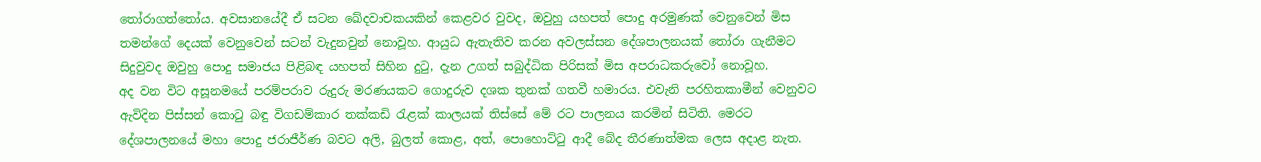තෝරාගත්තෝය. අවසානයේදී ඒ සටන ඛේදවාචකයකින් කෙළවර වුවද, ඔවුහු යහපත් පොදු අරමුණක් වෙනුවෙන් මිස තමන්ගේ දෙයක් වෙනුවෙන් සටන් වැදුනවුන් නොවූහ. ආයුධ ඇතැතිව කරන අවලස්සන දේශපාලනයක් තෝරා ගැනීමට සිදුවුවද ඔවුහු පොදු සමාජය පිළිබඳ යහපත් සිහින දුටු, දැන උගත් සබුද්ධික පිරිසක් මිස අපරාධකරුවෝ නොවූහ.
අද වන විට අසූනමයේ පරම්පරාව රුදුරු මරණයකට ගොදුරුව දශක තුනක් ගතවී හමාරය. එවැනි පරහිතකාමීන් වෙනුවට ඇවිදින පිස්සන් කොටු බඳු විගඩම්කාර තක්කඩි රැළක් කාලයක් තිස්සේ මේ රට පාලනය කරමින් සිටිති. මෙරට දේශපාලනයේ මහා පොදු ජරාජීර්ණ බවට අලි, බුලත් කොළ, අත්, පොහොට්ටු ආදී බේද තීරණාත්මක ලෙස අදාළ නැත.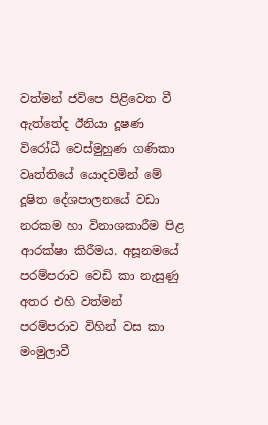වත්මන් ජවිපෙ පිළිවෙත වී ඇත්තේද ඊනියා දූෂණ විරෝධී වෙස්මුහුණ ගණිකා වෘත්තියේ යොදවමින් මේ දූෂිත දේශපාලනයේ වඩා නරකම හා විනාශකාරීම පිළ ආරක්ෂා කිරීමය. අසූනමයේ පරම්පරාව වෙඩි කා නැසුණු අතර එහි වත්මන් පරම්පරාව විහින් වස කා මංමුලාවී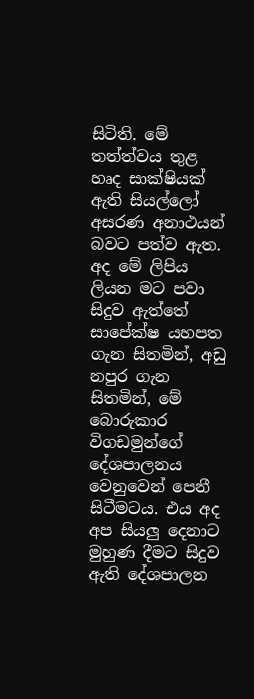සිටිති. මේ තත්ත්වය තුළ හෘද සාක්ෂියක් ඇති සියල්ලෝ අසරණ අනාථයන් බවට පත්ව ඇත. අද මේ ලිපිය ලියන මට පවා සිදුව ඇත්තේ සාපේක්ෂ යහපත ගැන සිතමින්, අඩු නපුර ගැන සිතමින්, මේ බොරුකාර විගඩමුන්ගේ දේශපාලනය වෙනුවෙන් පෙනී සිටීමටය. එය අද අප සියලු දෙනාට මුහුණ දීමට සිදුව ඇති දේශපාලන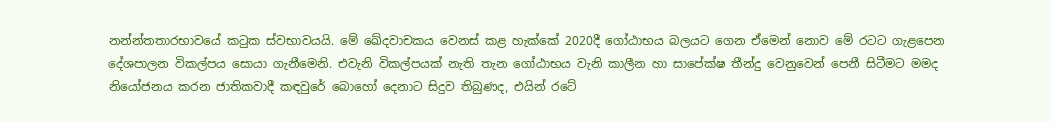නන්න්තතාරභාවයේ කටුක ස්වභාවයයි. මේ ඛේදවාචකය වෙනස් කළ හැක්කේ 2020දී ගෝඨාභය බලයට ගෙන ඒමෙන් නොව මේ රටට ගැළපෙන දේශපාලන විකල්පය සොයා ගැනීමෙනි. එවැනි විකල්පයක් නැති තැන ගෝඨාභය වැනි කාලීන හා සාපේක්ෂ තීන්දු වෙනුවෙන් පෙනී සිටීමට මමද නියෝජනය කරන ජාතිකවාදී කඳවුරේ බොහෝ දෙනාට සිදුව තිබුණද, එයින් රටේ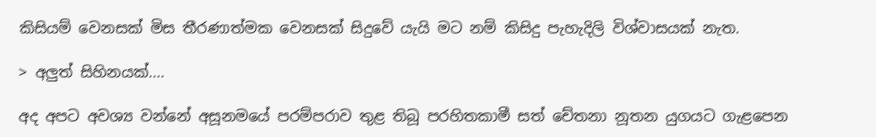කිසියම් වෙනසක් මිස තීරණාත්මක වෙනසක් සිදුවේ යැයි මට නම් කිසිදු පැහැදිලි විශ්වාසයක් නැත.

> අලුත් සිහිනයක්....

අද අපට අවශ්‍ය වන්නේ අසූනමයේ පරම්පරාව තුළ තිබූ පරහිතකාමී සත් චේතනා නූතන යුගයට ගැළපෙන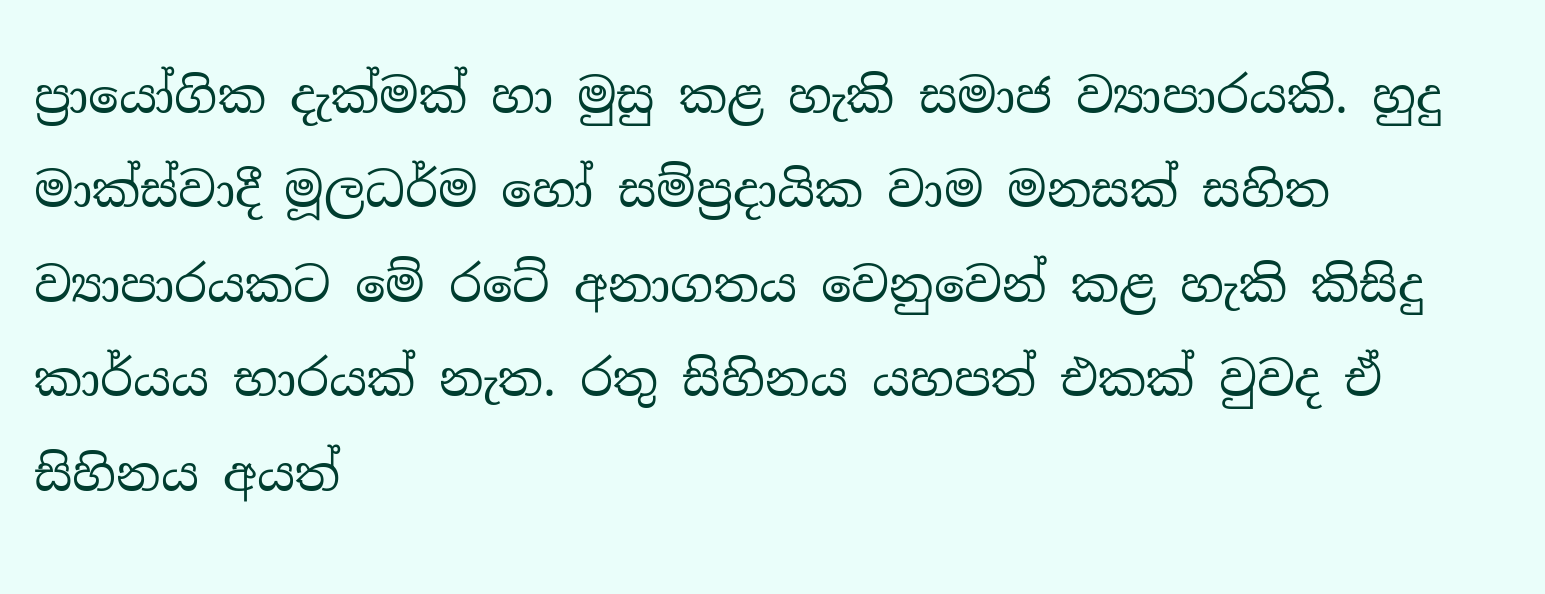ප්‍රායෝගික දැක්මක් හා මුසු කළ හැකි සමාජ ව්‍යාපාරයකි. හුදු මාක්ස්වාදී මූලධර්ම හෝ සම්ප්‍රදායික වාම මනසක් සහිත ව්‍යාපාරයකට මේ රටේ අනාගතය වෙනුවෙන් කළ හැකි කිසිදු කාර්යය භාරයක් නැත. රතු සිහිනය යහපත් එකක් වුවද ඒ සිහිනය අයත්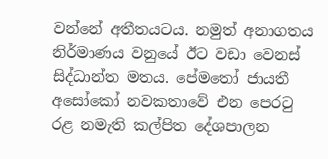වන්නේ අතීතයටය. නමුත් අනාගතය නිර්මාණය වනුයේ ඊට වඩා වෙනස් සිද්ධාන්ත මතය. පේමතෝ ජායතී අසෝකෝ නවකතාවේ එන පෙරටු රළ නමැති කල්පිත දේශපාලන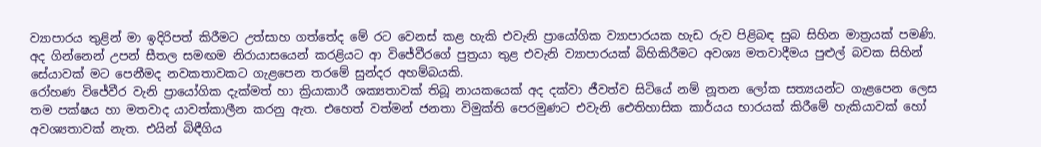ව්‍යාපාරය තුළින් මා ඉදිරිපත් කිරීමට උත්සාහ ගත්තේද මේ රට වෙනස් කළ හැකි එවැනි ප්‍රායෝගික ව්‍යාපාරයක හැඩ රුව පිළිබඳ සුබ සිහින මාත්‍රයක් පමණි. අද ගින්නෙන් උපන් සීතල සමඟම නිරායාසයෙන් කරළියට ආ විජේවීරගේ පුත්‍රයා තුළ එවැනි ව්‍යාපාරයක් බිහිකිරීමට අවශ්‍ය මතවාදීමය පුළුල් බවක සිහින් සේයාවක් මට පෙනීමද නවකතාවකට ගැළපෙන තරමේ සුන්දර අහම්බයකි.
රෝහණ විජේවීර වැනි ප්‍රායෝගික දැක්මත් හා ක්‍රියාකාරී ශක්‍යතාවක් තිබූ නායකයෙක් අද දක්වා ජීවත්ව සිටියේ නම් නූතන ලෝක සත්‍යයන්ට ගැළපෙන ලෙස තම පක්ෂය හා මතවාද යාවත්කාලීන කරනු ඇත. එහෙත් වත්මන් ජනතා විමුක්ති පෙරමුණට එවැනි ඓතිහාසික කාර්යය භාරයක් කිරීමේ හැකියාවක් හෝ අවශ්‍යතාවක් නැත. එයින් බිඳීගිය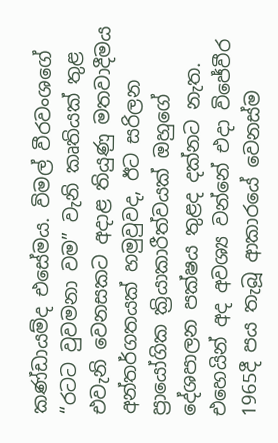කණ්ඩායම්ද එසේමය. විමල් වීරවංශගේ “රටට වුවමනා වම” වැනි කෘතියක් තුළ එවැනි වෙනසකට අදාළ තියුණු මතවාදීමය අන්තර්ගතයක් හමුවුවද, ඊට සරිලන ප්‍රායෝගික ක්‍රියාකාරීත්වයක් ඔහුගේ දේශපාලන පක්ෂය තුළද දක්නට නැත. එහෙයින් අද අවශ්‍ය වන්නේ එදා විජේවීර 1965දී පය තැබූ ආකාරයේ වෙනස්ම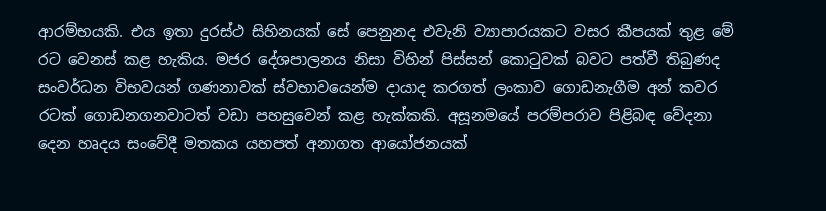ආරම්භයකි. එය ඉතා දුරස්ථ සිහිනයක් සේ පෙනුනද එවැනි ව්‍යාපාරයකට වසර කීපයක් තුළ මේ රට වෙනස් කළ හැකිය. මජර දේශපාලනය නිසා විහින් පිස්සන් කොටුවක් බවට පත්වී තිබුණද සංවර්ධන විභවයන් ගණනාවක් ස්වභාවයෙන්ම දායාද කරගත් ලංකාව ගොඩනැගීම අන් කවර රටක් ගොඩනගනවාටත් වඩා පහසුවෙන් කළ හැක්කකි. අසූනමයේ පරම්පරාව පිළිබඳ වේදනා දෙන හෘදය සංවේදී මතකය යහපත් අනාගත ආයෝජනයක්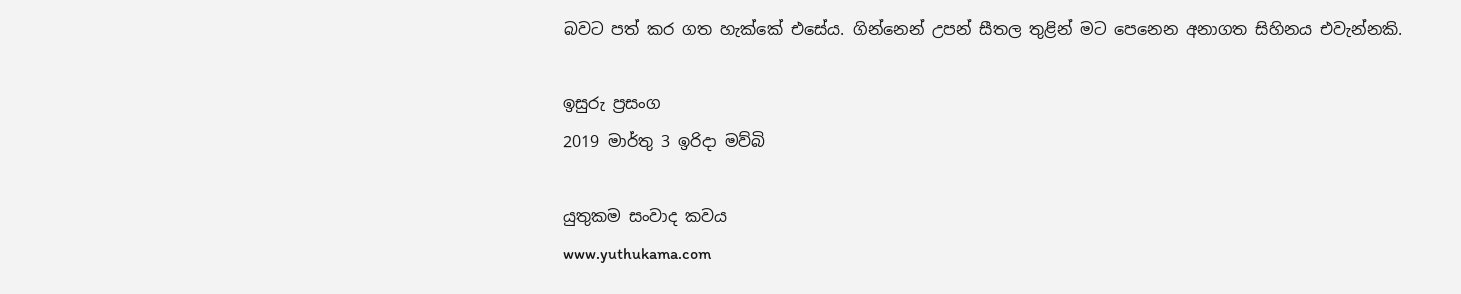බවට පත් කර ගත හැක්කේ එසේය. ගින්නෙන් උපන් සීතල තුළින් මට පෙනෙන අනාගත සිහිනය එවැන්නකි.

ඉසුරු ප්‍රසංග
2019 මාර්තු 3 ඉරිදා මව්බි

යුතුකම සංවාද කවය
www.yuthukama.com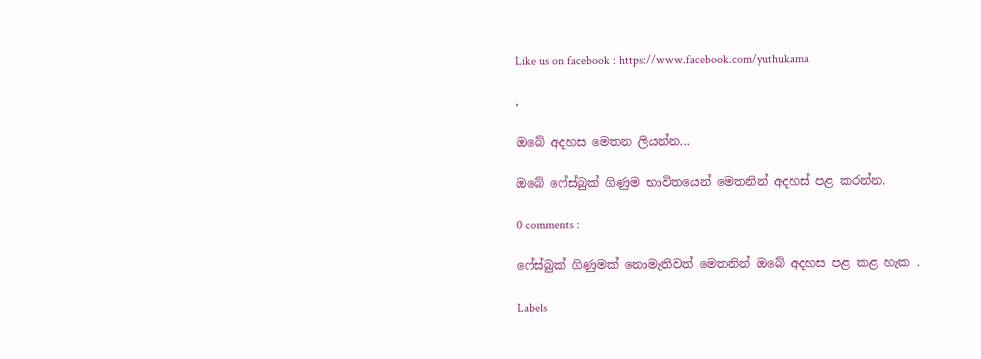Like us on facebook : https://www.facebook.com/yuthukama

,

ඔබේ අදහස මෙතන ලියන්න...

ඔබේ ෆේස්බුක් ගිණුම භාවිතයෙන් මෙතනින් අදහස් පළ කරන්න.

0 comments :

ෆේස්බුක් ගිණුමක් නොමැතිවත් මෙතනින් ඔබේ අදහස පළ කළ හැක .

Labels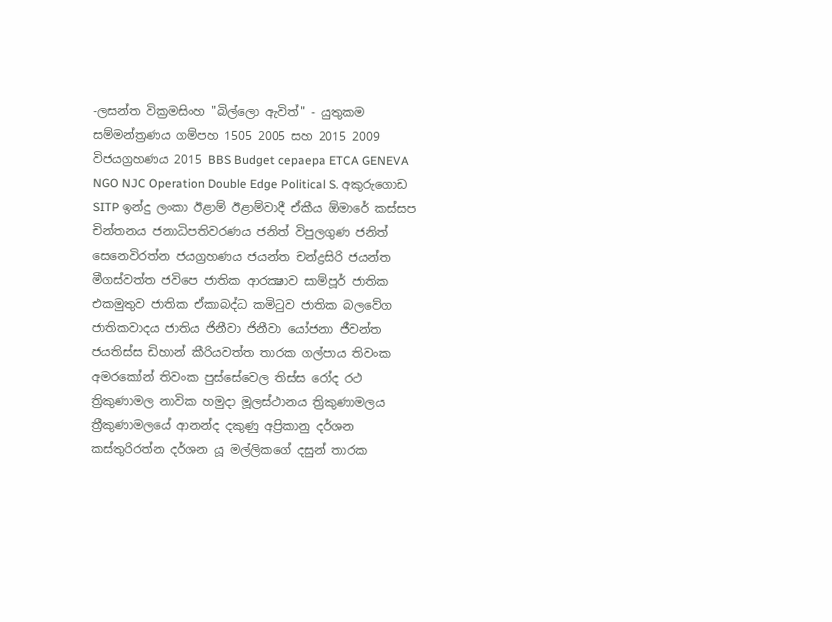-ලසන්ත වික්‍රමසිංහ "බිල්ලො ඇවිත්" - යුතුකම සම්මන්ත්‍රණය ගම්පහ 1505 2005 සහ 2015 2009 විජයග්‍රහණය 2015 BBS Budget cepaepa ETCA GENEVA NGO NJC Operation Double Edge Political S. අකුරුගොඩ SITP ඉන්දු ලංකා ඊළාම් ඊළාම්වාදී ඒකීය ඕමාරේ කස්‌සප චින්තනය ජනාධිපතිවරණය ජනිත් විපුලගුණ ජනිත් සෙනෙවිරත්න ජයග්‍රහණය ජයන්ත චන්ද්‍රසිරි ජයන්ත මීගස්වත්ත ජවිපෙ ජාතික ආරක්‍ෂාව සාම්පූර් ජාතික එකමුතුව ජාතික ඒකාබද්ධ කමිටුව ජාතික බලවේග ජාතිකවාදය ජාතිය ජිනීවා ජිනීවා යෝජනා ජීවන්ත ජයතිස්ස ඩිහාන් කීරියවත්ත තාරක ගල්පාය තිවංක අමරකෝන් තිවංක පුස්සේවෙල තිස්‌ස රෝද රථ ත්‍රිකුණාමල නාවික හමුදා මූලස්‌ථානය ත්‍රිකුණාමලය ත්‍රීකුණාමලයේ ආනන්ද දකුණු අප්‍රිකානු දර්ශන කස්තුරිරත්න දර්ශන යූ මල්ලිකගේ දසුන් තාරක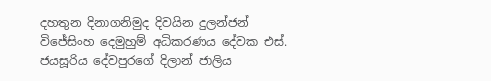දහතුන දිනාගනිමුද දිවයින දුලන්ජන් විජේසිංහ දෙමුහුම් අධිකරණය දේවක එස්. ජයසූරිය දේවපුරගේ දිලාන් ජාලිය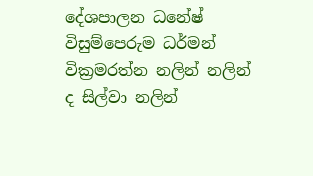දේශපාලන ධනේෂ් විසුම්පෙරුම ධර්මන් වික්‍රමරත්න නලින් නලින් ද සිල්වා නලින්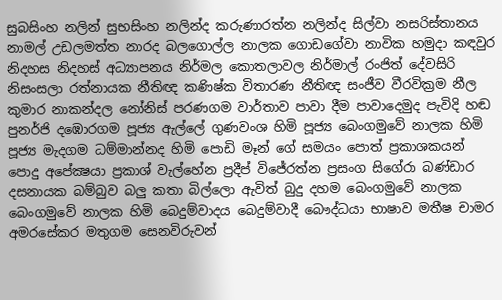සුබසිංහ නලින් සුභසිංහ නලින්ද කරුණාරත්න නලින්ද සිල්වා නසරිස්‌තානය නාමල් උඩලමත්ත නාරද බලගොල්ල නාලක ගොඩගේවා නාවික හමුදා කඳවුර නිදහස නිදහස් අධ්‍යාපනය නිර්මල කොතලාවල නිර්මාල් රංජිත් දේවසිරි නිසංසලා රත්නායක නීතිඥ කණිෂ්ක විතාරණ නීතිඥ සංජීව වීරවික්‍රම නීල කුමාර නාකන්දල නෝනිස් පරණගම වාර්තාව පාවා දීම පාවාදෙමුද පැවිදි හඬ පුනර්ජි දඹොරගම පූජ්‍ය ඇල්ලේ ගුණවංශ හිමි පූජ්‍ය බෙංගමුවේ නාලක හිමි පූජ්‍ය මැදගම ධම්මාන්නද හිමි පොඩි මෑන් ගේ සමයං පොත් ප්‍රකාශකයන් පොදු අපේක්‍ෂයා ප්‍රකාශ් වැල්හේන ප්‍රදීප් විජේරත්න ප්‍රසංග සිගේරා බණ්ඩාර දසනායක බම්බුව බලු කතා බිල්ලො ඇවිත් බුදු දහම බෙංගමුවේ නාලක බෙංගමුවේ නාලක හිමි බෙදුම්වාදය බෙදුම්වාදී බෞද්ධයා භාෂාව මතීෂ චාමර අමරසේකර මතුගම සෙනවිරුවන්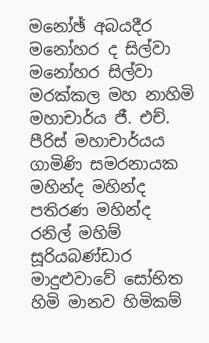මනෝඡ් අබයදීර මනෝහර ද සිල්වා මනෝහර සිල්වා මරක්කල මහ නාහිමි මහාචාර්ය ජී. එච්. පීරිස් මහාචාර්යය ගාමිණි සමරනායක මහින්ද මහින්ද පතිරණ මහින්ද රනිල් මහිම් සූරියබණ්ඩාර මාදුළුවාවේ සෝභිත හිමි මානව හිමිකම්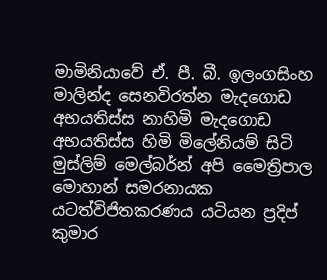මාමිනියාවේ ඒ. පී. බී. ඉලංගසිංහ මාලින්ද සෙනවිරත්න මැදගොඩ අභයතිස්ස නාහිමි මැදගොඩ අභයතිස්ස හිමි මිලේනියම් සිටි මුස්‌ලිම් මෙල්බර්න් අපි මෛත්‍රිපාල මොහාන් සමරනායක යටත්විජිතකරණය යටියන ප්‍රදිප් කුමාර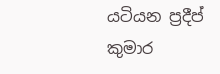යටියන ප්‍රදීප් කුමාර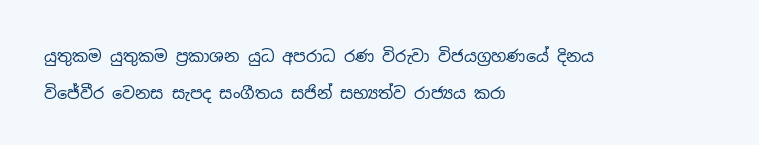යුතුකම යුතුකම ප්‍රකාශන යුධ අපරාධ රණ විරුවා විජයග්‍රහණයේ දිනය විජේවීර වෙනස සැපද සංගීතය සජින් සභ්‍යත්ව රාජ්‍යය කරා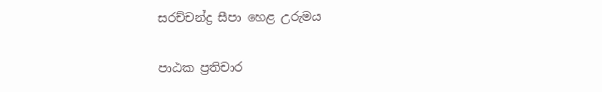සරච්චන්ද්‍ර සීපා හෙළ උරුමය

පාඨක ප්‍රතිචාර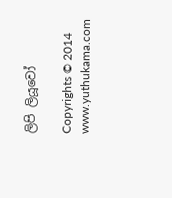ලිපි ලියූවෝ

Copyrights © 2014 www.yuthukama.com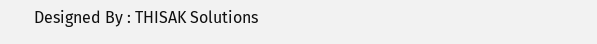Designed By : THISAK Solutions